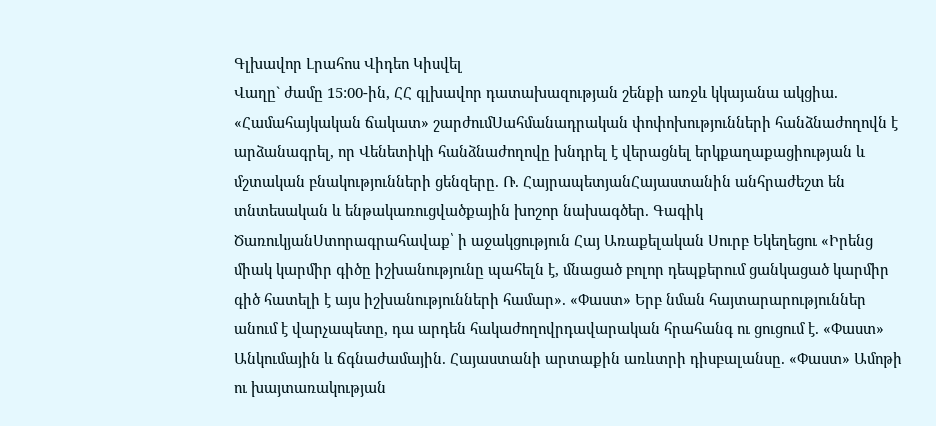Գլխավոր Լրահոս Վիդեո Կիսվել
Վաղը` ժամը 15:00-ին, ՀՀ գլխավոր դատախազության շենքի առջև կկայանա ակցիա. «Համահայկական ճակատ» շարժումՍահմանադրական փոփոխությունների հանձնաժողովն է արձանագրել, որ Վենետիկի հանձնաժողովը խնդրել է վերացնել երկքաղաքացիության և մշտական բնակությունների ցենզերը. Ռ. ՀայրապետյանՀայաստանին անհրաժեշտ են տնտեսական և ենթակառուցվածքային խոշոր նախագծեր. Գագիկ ԾառուկյանՍտորագրահավաք՝ ի աջակցություն Հայ Առաքելական Սուրբ Եկեղեցու «Իրենց միակ կարմիր գիծը իշխանությունը պահելն է, մնացած բոլոր դեպքերում ցանկացած կարմիր գիծ հատելի է այս իշխանությունների համար». «Փաստ» Երբ նման հայտարարություններ անում է վարչապետը, դա արդեն հակաժողովրդավարական հրահանգ ու ցուցում է. «Փաստ» Անկումային և ճգնաժամային. Հայաստանի արտաքին առևտրի դիսբալանսը. «Փաստ» Ամոթի ու խայտառակության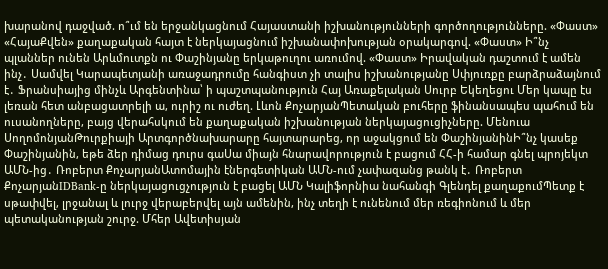խարանով դաջված. ո՞ւմ են երջանկացնում Հայաստանի իշխանությունների գործողությունները. «Փաստ» «ՀայաՔվեն» քաղաքական հայտ է ներկայացնում իշխանափոխության օրակարգով. «Փաստ» Ի՞նչ պլաններ ունեն Արևմուտքն ու Փաշինյանը երկաթուղու առումով. «Փաստ» Իրավական դաշտում է ամեն ինչ․ Սամվել Կարապետյանի առաջադրումը հանգիստ չի տալիս իշխանությանը Սփյուռքը բարձրաձայնում է․ Ֆրանսիայից մինչև Արգենտինա՝ ի պաշտպանություն Հայ Առաքելական Սուրբ Եկեղեցու Մեր կապը էս լեռան հետ անբացատրելի ա, ուրիշ ու ուժեղ. Լևոն ՔոչարյանՊետական բուհերը ֆինանսապես պահում են ուսանողները, բայց վերահսկում են քաղաքական իշխանության ներկայացուցիչները. Մենուա ՍողոմոնյանԹուրքիայի Արտգործնախարարը հայտարարեց, որ աջակցում են ՓաշինյանինԻ՞նչ կասեք Փաշինյանին, եթե ձեր դիմաց դուրս գաՍա միայն հնարավորություն է բացում ՀՀ-ի համար գնել պրոյեկտ ԱՄՆ-ից․ Ռոբերտ ՔոչարյանԱտոմային էներգետիկան ԱՄՆ-ում չափազանց թանկ է․ Ռոբերտ ՔոչարյանIDBank-ը ներկայացուցչություն է բացել ԱՄՆ Կալիֆորնիա նահանգի Գլենդել քաղաքումՊետք է սթափվել, լրջանալ և լուրջ վերաբերվել այն ամենին, ինչ տեղի է ունենում մեր ռեգիոնում և մեր պետականության շուրջ. Մհեր Ավետիսյան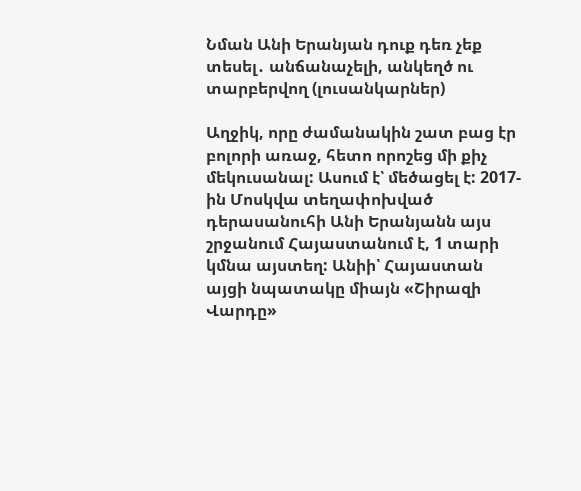Նման Անի Երանյան դուք դեռ չեք տեսել․ անճանաչելի, անկեղծ ու տարբերվող (լուսանկարներ)

Աղջիկ, որը ժամանակին շատ բաց էր բոլորի առաջ, հետո որոշեց մի քիչ մեկուսանալ: Ասում է՝ մեծացել է: 2017-ին Մոսկվա տեղափոխված դերասանուհի Անի Երանյանն այս շրջանում Հայաստանում է, 1 տարի կմնա այստեղ: Անիի՝ Հայաստան այցի նպատակը միայն «Շիրազի Վարդը»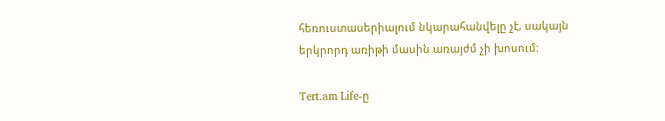հեռուստասերիալում նկարահանվելը չէ, սակայն երկրորդ առիթի մասին առայժմ չի խոսում:

Tert.am Life-ը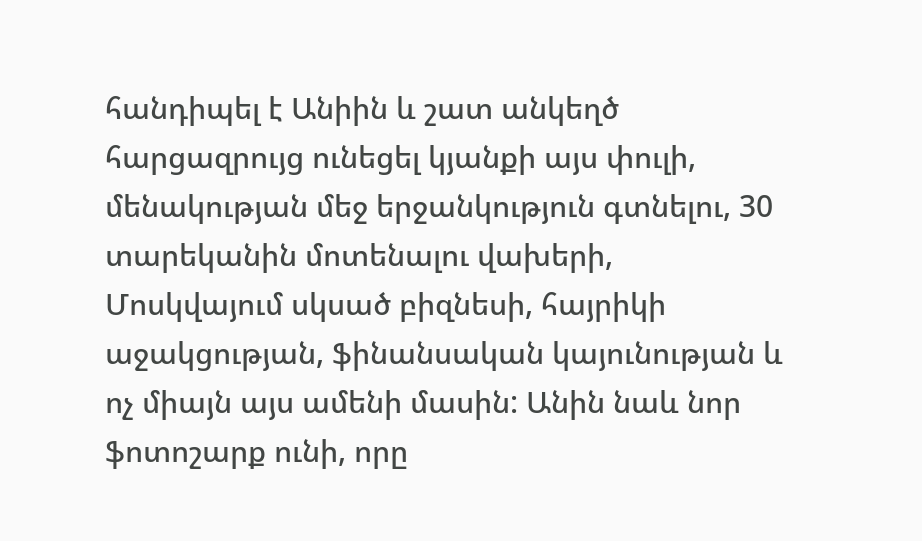հանդիպել է Անիին և շատ անկեղծ հարցազրույց ունեցել կյանքի այս փուլի, մենակության մեջ երջանկություն գտնելու, 30 տարեկանին մոտենալու վախերի, Մոսկվայում սկսած բիզնեսի, հայրիկի աջակցության, ֆինանսական կայունության և ոչ միայն այս ամենի մասին: Անին նաև նոր ֆոտոշարք ունի, որը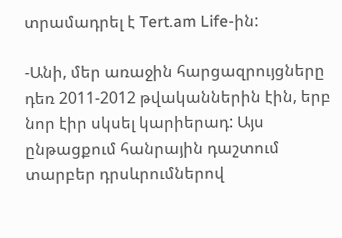տրամադրել է Tert.am Life-ին:

-Անի, մեր առաջին հարցազրույցները դեռ 2011-2012 թվականներին էին, երբ նոր էիր սկսել կարիերադ: Այս ընթացքում հանրային դաշտում տարբեր դրսևրումներով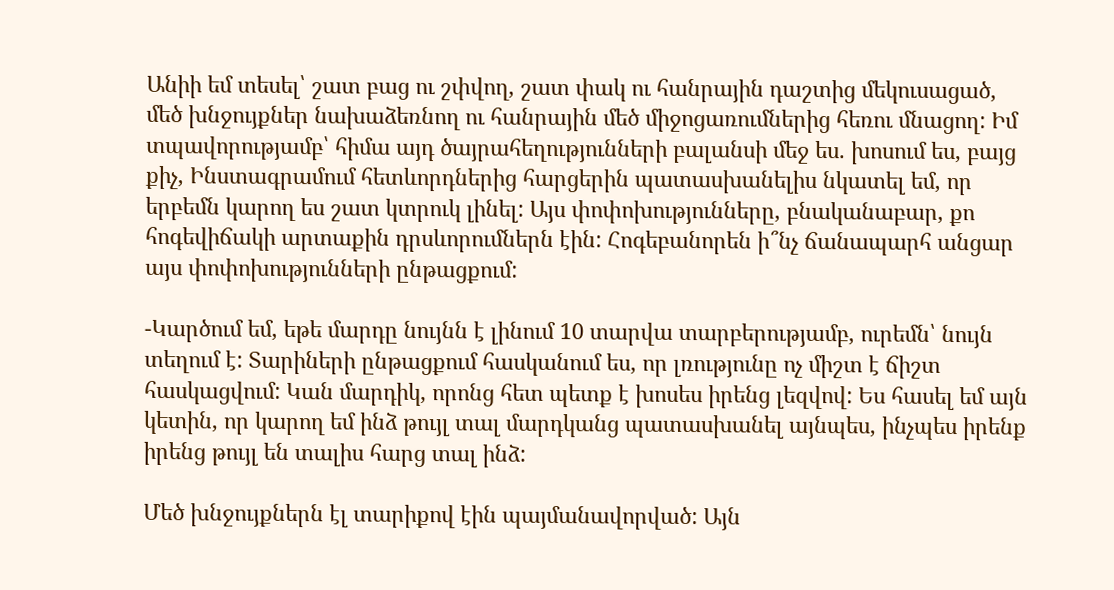Անիի եմ տեսել՝ շատ բաց ու շփվող, շատ փակ ու հանրային դաշտից մեկուսացած, մեծ խնջույքներ նախաձեռնող ու հանրային մեծ միջոցառումներից հեռու մնացող: Իմ տպավորությամբ՝ հիմա այդ ծայրահեղությունների բալանսի մեջ ես. խոսում ես, բայց քիչ, Ինստագրամում հետևորդներից հարցերին պատասխանելիս նկատել եմ, որ երբեմն կարող ես շատ կտրուկ լինել: Այս փոփոխությունները, բնականաբար, քո հոգեվիճակի արտաքին դրսևորումներն էին: Հոգեբանորեն ի՞նչ ճանապարհ անցար այս փոփոխությունների ընթացքում:

-Կարծում եմ, եթե մարդը նույնն է լինում 10 տարվա տարբերությամբ, ուրեմն՝ նույն տեղում է: Տարիների ընթացքում հասկանում ես, որ լռությունը ոչ միշտ է ճիշտ հասկացվում: Կան մարդիկ, որոնց հետ պետք է խոսես իրենց լեզվով: Ես հասել եմ այն կետին, որ կարող եմ ինձ թույլ տալ մարդկանց պատասխանել այնպես, ինչպես իրենք իրենց թույլ են տալիս հարց տալ ինձ:

Մեծ խնջույքներն էլ տարիքով էին պայմանավորված: Այն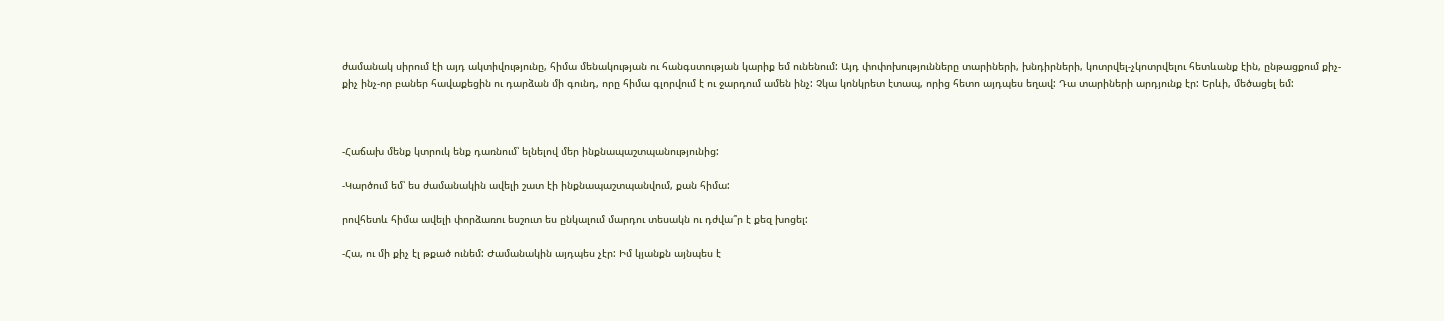ժամանակ սիրում էի այդ ակտիվությունը, հիմա մենակության ու հանգստության կարիք եմ ունենում: Այդ փոփոխությունները տարիների, խնդիրների, կոտրվել-չկոտրվելու հետևանք էին, ընթացքում քիչ-քիչ ինչ-որ բաներ հավաքեցին ու դարձան մի գունդ, որը հիմա գլորվում է ու ջարդում ամեն ինչ: Չկա կոնկրետ էտապ, որից հետո այդպես եղավ: Դա տարիների արդյունք էր: Երևի, մեծացել եմ:



-Հաճախ մենք կտրուկ ենք դառնում՝ ելնելով մեր ինքնապաշտպանությունից:

-Կարծում եմ՝ ես ժամանակին ավելի շատ էի ինքնապաշտպանվում, քան հիմա:

րովհետև հիմա ավելի փորձառու եսշուտ ես ընկալում մարդու տեսակն ու դժվա՞ր է քեզ խոցել:

-Հա, ու մի քիչ էլ թքած ունեմ: Ժամանակին այդպես չէր: Իմ կյանքն այնպես է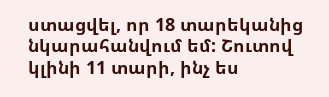ստացվել, որ 18 տարեկանից նկարահանվում եմ: Շուտով կլինի 11 տարի, ինչ ես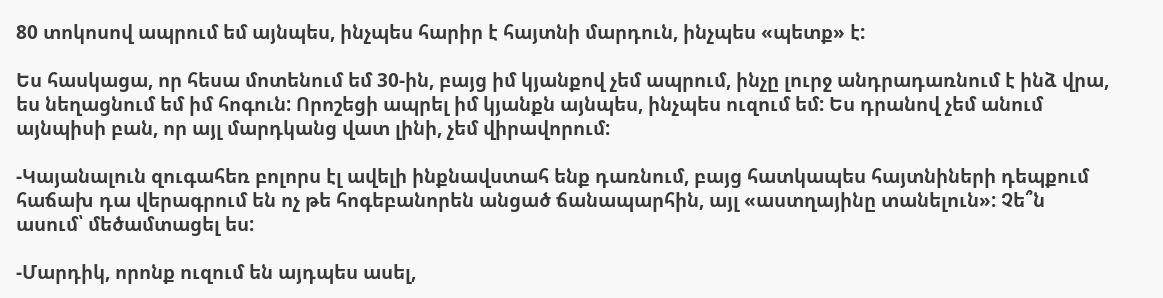80 տոկոսով ապրում եմ այնպես, ինչպես հարիր է հայտնի մարդուն, ինչպես «պետք» է:

Ես հասկացա, որ հեսա մոտենում եմ 30-ին, բայց իմ կյանքով չեմ ապրում, ինչը լուրջ անդրադառնում է ինձ վրա, ես նեղացնում եմ իմ հոգուն: Որոշեցի ապրել իմ կյանքն այնպես, ինչպես ուզում եմ: Ես դրանով չեմ անում այնպիսի բան, որ այլ մարդկանց վատ լինի, չեմ վիրավորում:

-Կայանալուն զուգահեռ բոլորս էլ ավելի ինքնավստահ ենք դառնում, բայց հատկապես հայտնիների դեպքում հաճախ դա վերագրում են ոչ թե հոգեբանորեն անցած ճանապարհին, այլ «աստղայինը տանելուն»: Չե՞ն ասում՝ մեծամտացել ես:

-Մարդիկ, որոնք ուզում են այդպես ասել,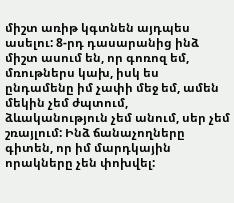միշտ առիթ կգտնեն այդպես ասելու: 8-րդ դասարանից ինձ միշտ ասում են, որ գոռոզ եմ, մռութներս կախ, իսկ ես ընդամենը իմ չափի մեջ եմ, ամեն մեկին չեմ ժպտում, ձևականություն չեմ անում, սեր չեմ շռայլում: Ինձ ճանաչողները գիտեն, որ իմ մարդկային որակները չեն փոխվել: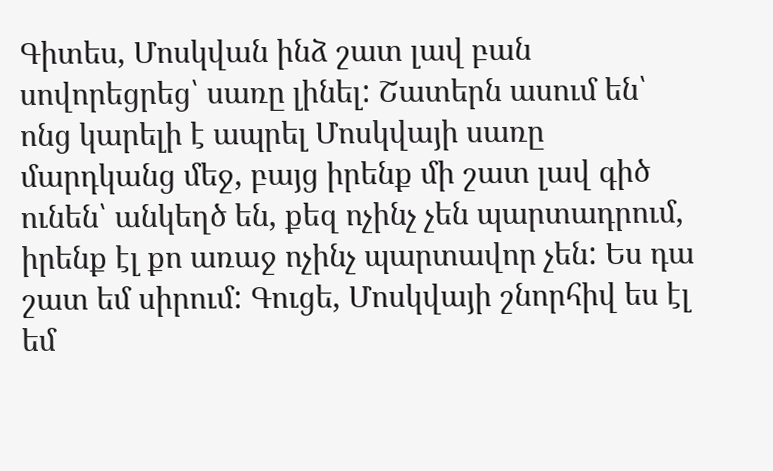Գիտես, Մոսկվան ինձ շատ լավ բան սովորեցրեց՝ սառը լինել: Շատերն ասում են՝ ոնց կարելի է ապրել Մոսկվայի սառը մարդկանց մեջ, բայց իրենք մի շատ լավ գիծ ունեն՝ անկեղծ են, քեզ ոչինչ չեն պարտադրում, իրենք էլ քո առաջ ոչինչ պարտավոր չեն: Ես դա շատ եմ սիրում: Գուցե, Մոսկվայի շնորհիվ ես էլ եմ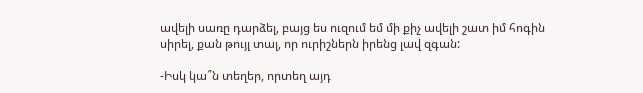ավելի սառը դարձել, բայց ես ուզում եմ մի քիչ ավելի շատ իմ հոգին սիրել, քան թույլ տալ, որ ուրիշներն իրենց լավ զգան:

-Իսկ կա՞ն տեղեր, որտեղ այդ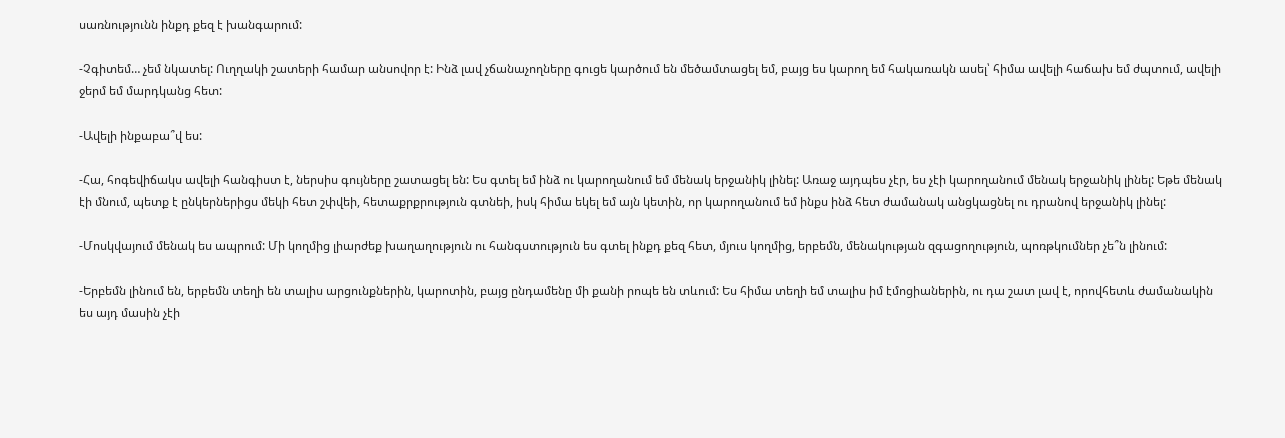սառնությունն ինքդ քեզ է խանգարում:

-Չգիտեմ… չեմ նկատել: Ուղղակի շատերի համար անսովոր է: Ինձ լավ չճանաչողները գուցե կարծում են մեծամտացել եմ, բայց ես կարող եմ հակառակն ասել՝ հիմա ավելի հաճախ եմ ժպտում, ավելի ջերմ եմ մարդկանց հետ:

-Ավելի ինքաբա՞վ ես:

-Հա, հոգեվիճակս ավելի հանգիստ է, ներսիս գույները շատացել են: Ես գտել եմ ինձ ու կարողանում եմ մենակ երջանիկ լինել: Առաջ այդպես չէր, ես չէի կարողանում մենակ երջանիկ լինել: Եթե մենակ էի մնում, պետք է ընկերներիցս մեկի հետ շփվեի, հետաքրքրություն գտնեի, իսկ հիմա եկել եմ այն կետին, որ կարողանում եմ ինքս ինձ հետ ժամանակ անցկացնել ու դրանով երջանիկ լինել:

-Մոսկվայում մենակ ես ապրում: Մի կողմից լիարժեք խաղաղություն ու հանգստություն ես գտել ինքդ քեզ հետ, մյուս կողմից, երբեմն, մենակության զգացողություն, պոռթկումներ չե՞ն լինում:

-Երբեմն լինում են, երբեմն տեղի են տալիս արցունքներին, կարոտին, բայց ընդամենը մի քանի րոպե են տևում: Ես հիմա տեղի եմ տալիս իմ էմոցիաներին, ու դա շատ լավ է, որովհետև ժամանակին ես այդ մասին չէի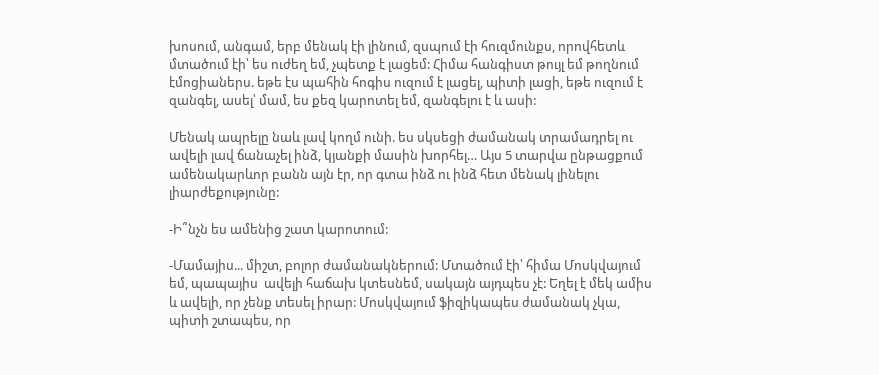խոսում, անգամ, երբ մենակ էի լինում, զսպում էի հուզմունքս, որովհետև մտածում էի՝ ես ուժեղ եմ, չպետք է լացեմ: Հիմա հանգիստ թույլ եմ թողնում էմոցիաներս. եթե էս պահին հոգիս ուզում է լացել, պիտի լացի, եթե ուզում է զանգել, ասել՝ մամ, ես քեզ կարոտել եմ, զանգելու է և ասի:

Մենակ ապրելը նաև լավ կողմ ունի. ես սկսեցի ժամանակ տրամադրել ու ավելի լավ ճանաչել ինձ, կյանքի մասին խորհել… Այս 5 տարվա ընթացքում ամենակարևոր բանն այն էր, որ գտա ինձ ու ինձ հետ մենակ լինելու լիարժեքությունը:

-Ի՞նչն ես ամենից շատ կարոտում:

-Մամայիս... միշտ, բոլոր ժամանակներում: Մտածում էի՝ հիմա Մոսկվայում եմ, պապայիս  ավելի հաճախ կտեսնեմ, սակայն այդպես չէ: Եղել է մեկ ամիս և ավելի, որ չենք տեսել իրար: Մոսկվայում ֆիզիկապես ժամանակ չկա, պիտի շտապես, որ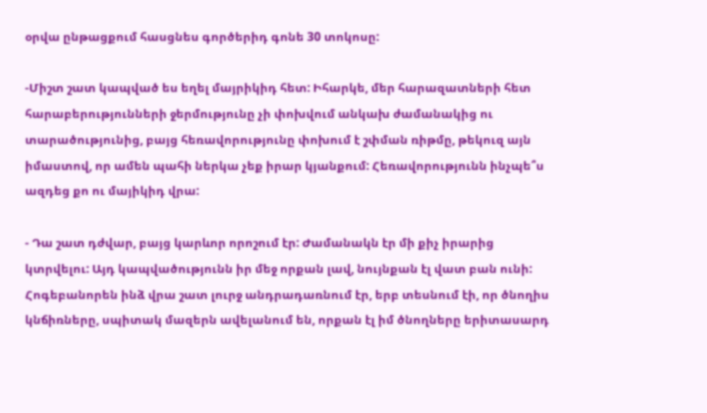օրվա ընթացքում հասցնես գործերիդ գոնե 30 տոկոսը:

-Միշտ շատ կապված ես եղել մայրիկիդ հետ: Իհարկե, մեր հարազատների հետ հարաբերությունների ջերմությունը չի փոխվում անկախ ժամանակից ու տարածությունից, բայց հեռավորությունը փոխում է շփման ռիթմը, թեկուզ այն իմաստով, որ ամեն պահի ներկա չեք իրար կյանքում: Հեռավորությունն ինչպե՞ս ազդեց քո ու մայիկիդ վրա:

- Դա շատ դժվար, բայց կարևոր որոշում էր: Ժամանակն էր մի քիչ իրարից կտրվելու: Այդ կապվածությունն իր մեջ որքան լավ, նույնքան էլ վատ բան ունի: Հոգեբանորեն ինձ վրա շատ լուրջ անդրադառնում էր, երբ տեսնում էի, որ ծնողիս կնճիռները, սպիտակ մազերն ավելանում են, որքան էլ իմ ծնողները երիտասարդ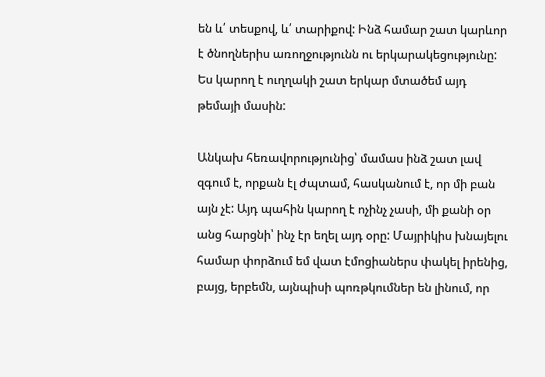են և՛ տեսքով, և՛ տարիքով: Ինձ համար շատ կարևոր է ծնողներիս առողջությունն ու երկարակեցությունը: Ես կարող է ուղղակի շատ երկար մտածեմ այդ թեմայի մասին:

Անկախ հեռավորությունից՝ մամաս ինձ շատ լավ զգում է, որքան էլ ժպտամ, հասկանում է, որ մի բան այն չէ: Այդ պահին կարող է ոչինչ չասի, մի քանի օր անց հարցնի՝ ինչ էր եղել այդ օրը: Մայրիկիս խնայելու համար փորձում եմ վատ էմոցիաներս փակել իրենից, բայց, երբեմն, այնպիսի պոռթկումներ են լինում, որ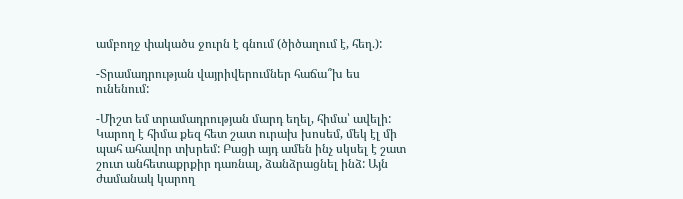ամբողջ փակածս ջուրն է գնում (ծիծաղում է, հեղ.):

-Տրամադրության վայրիվերումներ հաճա՞խ ես ունենում:

-Միշտ եմ տրամադրության մարդ եղել, հիմա՝ ավելի: Կարող է հիմա քեզ հետ շատ ուրախ խոսեմ, մեկ էլ մի պահ ահավոր տխրեմ: Բացի այդ ամեն ինչ սկսել է շատ շուտ անհետաքրքիր դառնալ, ձանձրացնել ինձ: Այն ժամանակ կարող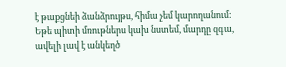է թաքցնեի ձանձրույթս, հիմա չեմ կարողանում: Եթե պիտի մռութներս կախ նստեմ, մարդը զգա, ավելի լավ է անկեղծ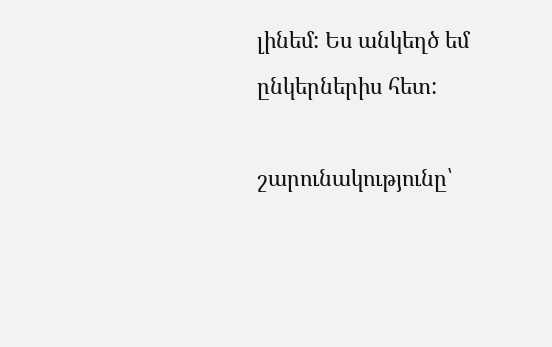լինեմ: Ես անկեղծ եմ ընկերներիս հետ:

շարունակությունը՝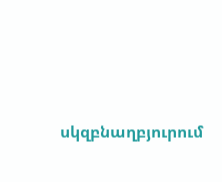սկզբնաղբյուրում